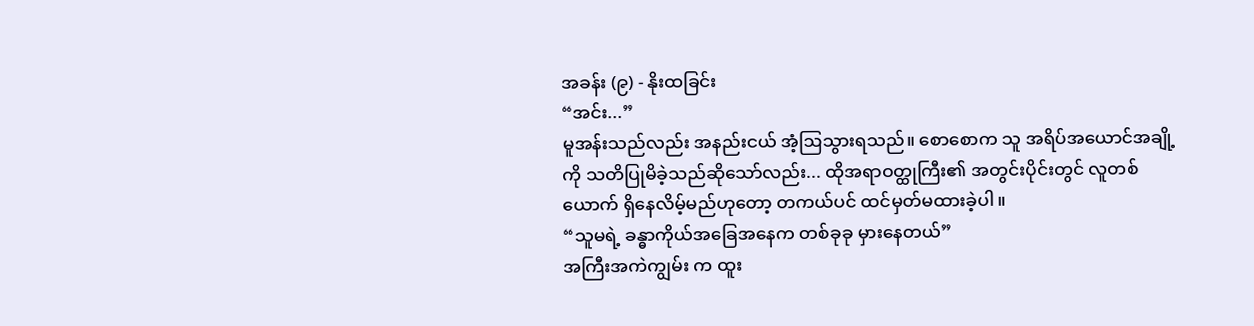အခန်း (၉) - နိုးထခြင်း
“အင်း...”
မူအန်းသည်လည်း အနည်းငယ် အံ့ဩသွားရသည်။ စောစောက သူ အရိပ်အယောင်အချို့ကို သတိပြုမိခဲ့သည်ဆိုသော်လည်း... ထိုအရာဝတ္ထုကြီး၏ အတွင်းပိုင်းတွင် လူတစ်ယောက် ရှိနေလိမ့်မည်ဟုတော့ တကယ်ပင် ထင်မှတ်မထားခဲ့ပါ။
“သူမရဲ့ ခန္ဓာကိုယ်အခြေအနေက တစ်ခုခု မှားနေတယ်”
အကြီးအကဲကျွမ်း က ထူး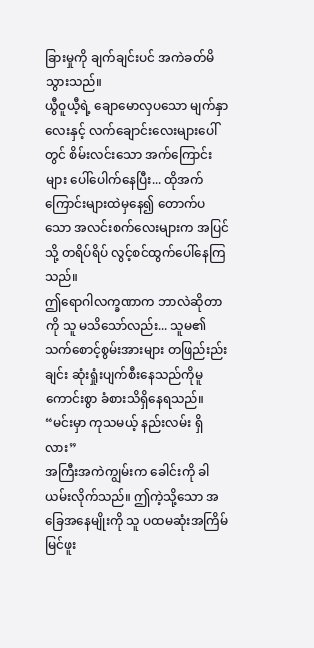ခြားမှုကို ချက်ချင်းပင် အကဲခတ်မိသွားသည်။
ယွီဝူယီ့ရဲ့ ချောမောလှပသော မျက်နှာလေးနှင့် လက်ချောင်းလေးများပေါ်တွင် စိမ်းလင်းသော အက်ကြောင်းများ ပေါ်ပေါက်နေပြီး... ထိုအက်ကြောင်းများထဲမှနေ၍ တောက်ပသော အလင်းစက်လေးများက အပြင်သို့ တရိပ်ရိပ် လွင့်စင်ထွက်ပေါ်နေကြသည်။
ဤရောဂါလက္ခဏာက ဘာလဲဆိုတာကို သူ မသိသော်လည်း... သူမ၏ သက်စောင့်စွမ်းအားများ တဖြည်းည်းချင်း ဆုံးရှုံးပျက်စီးနေသည်ကိုမူ ကောင်းစွာ ခံစားသိရှိနေရသည်။
“မင်းမှာ ကုသမယ့် နည်းလမ်း ရှိလား”
အကြီးအကဲကျွမ်းက ခေါင်းကို ခါယမ်းလိုက်သည်။ ဤကဲ့သို့သော အခြေအနေမျိုးကို သူ ပထမဆုံးအကြိမ် မြင်ဖူး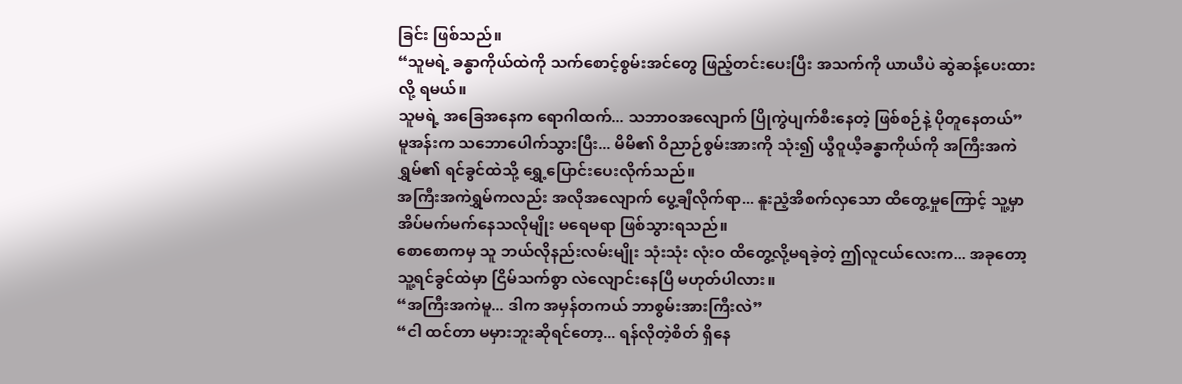ခြင်း ဖြစ်သည်။
“သူမရဲ့ ခန္ဓာကိုယ်ထဲကို သက်စောင့်စွမ်းအင်တွေ ဖြည့်တင်းပေးပြီး အသက်ကို ယာယီပဲ ဆွဲဆန့်ပေးထားလို့ ရမယ်။
သူမရဲ့ အခြေအနေက ရောဂါထက်... သဘာဝအလျောက် ပြိုကွဲပျက်စီးနေတဲ့ ဖြစ်စဉ်နဲ့ ပိုတူနေတယ်”
မူအန်းက သဘောပေါက်သွားပြီး... မိမိ၏ ဝိညာဉ်စွမ်းအားကို သုံး၍ ယွီဝူယီ့ခန္ဓာကိုယ်ကို အကြီးအကဲရွှမ်၏ ရင်ခွင်ထဲသို့ ရွှေ့ပြောင်းပေးလိုက်သည်။
အကြီးအကဲရွှမ်ကလည်း အလိုအလျောက် ပွေ့ချီလိုက်ရာ... နူးညံ့အိစက်လှသော ထိတွေ့မှုကြောင့် သူ့မှာ အိပ်မက်မက်နေသလိုမျိုး မရေမရာ ဖြစ်သွားရသည်။
စောစောကမှ သူ ဘယ်လိုနည်းလမ်းမျိုး သုံးသုံး လုံးဝ ထိတွေ့လို့မရခဲ့တဲ့ ဤလူငယ်လေးက... အခုတော့ သူ့ရင်ခွင်ထဲမှာ ငြိမ်သက်စွာ လဲလျောင်းနေပြီ မဟုတ်ပါလား။
“အကြီးအကဲမူ... ဒါက အမှန်တကယ် ဘာစွမ်းအားကြီးလဲ”
“ငါ ထင်တာ မမှားဘူးဆိုရင်တော့... ရန်လိုတဲ့စိတ် ရှိနေ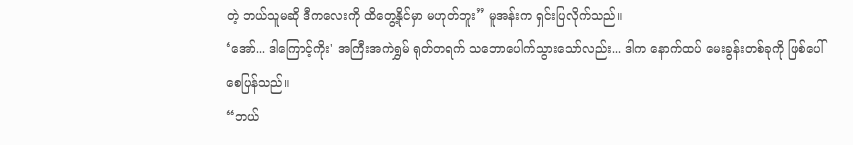တဲ့ ဘယ်သူမဆို ဒီကလေးကို ထိတွေ့နိုင်မှာ မဟုတ်ဘူး” မူအန်းက ရှင်းပြလိုက်သည်။
‘အော်... ဒါကြောင့်ကိုး' အကြီးအကဲရွှမ် ရုတ်တရက် သဘောပေါက်သွားသော်လည်း... ဒါက နောက်ထပ် မေးခွန်းတစ်ခုကို ဖြစ်ပေါ်စေပြန်သည်။
“ဘယ်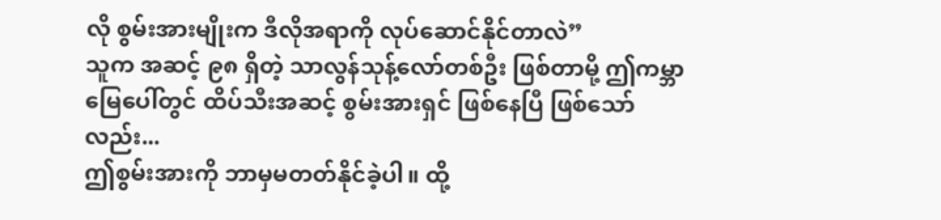လို စွမ်းအားမျိုးက ဒီလိုအရာကို လုပ်ဆောင်နိုင်တာလဲ”
သူက အဆင့် ၉၈ ရှိတဲ့ သာလွန်သုန့်လော်တစ်ဦး ဖြစ်တာမို့ ဤကမ္ဘာမြေပေါ်တွင် ထိပ်သီးအဆင့် စွမ်းအားရှင် ဖြစ်နေပြီ ဖြစ်သော်လည်း...
ဤစွမ်းအားကို ဘာမှမတတ်နိုင်ခဲ့ပါ။ ထို့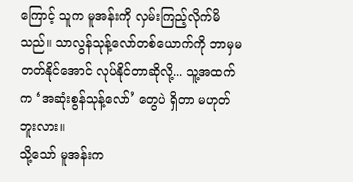ကြောင့် သူက မူအန်းကို လှမ်းကြည့်လိုက်မိသည်။ သာလွန်သုန့်လော်တစ်ယောက်ကို ဘာမှမတတ်နိုင်အောင် လုပ်နိုင်တာဆိုလို့... သူ့အထက်က ‘အဆုံးစွန်သုန့်လော်’ တွေပဲ ရှိတာ မဟုတ်ဘူးလား။
သို့သော် မူအန်းက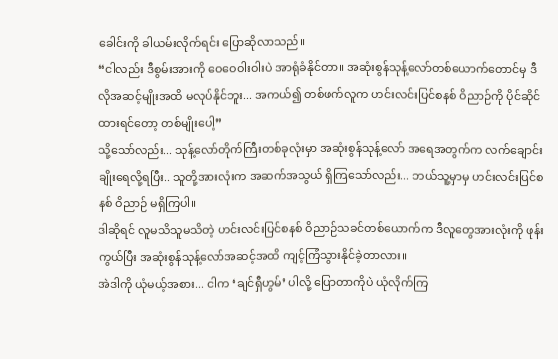ခေါင်းကို ခါယမ်းလိုက်ရင်း ပြောဆိုလာသည်။
“ငါလည်း ဒီစွမ်းအားကို ဝေဝေဝါးဝါးပဲ အာရုံခံနိုင်တာ။ အဆုံးစွန်သုန့်လော်တစ်ယောက်တောင်မှ ဒီလိုအဆင့်မျိုးအထိ မလုပ်နိုင်ဘူး... အကယ်၍ တစ်ဖက်လူက ဟင်းလင်းပြင်စနစ် ဝိညာဉ်ကို ပိုင်ဆိုင်ထားရင်တော့ တစ်မျိုးပေါ့”
သို့သော်လည်း... သုန့်လော်တိုက်ကြီးတစ်ခုလုံးမှာ အဆုံးစွန်သုန့်လော် အရေအတွက်က လက်ချောင်းချိုးရေလို့ရပြီး.. သူတို့အားလုံးက အဆက်အသွယ် ရှိကြသော်လည်း... ဘယ်သူ့မှာမှ ဟင်းလင်းပြင်စနစ် ဝိညာဉ် မရှိကြပါ။
ဒါဆိုရင် လူမသိသူမသိတဲ့ ဟင်းလင်းပြင်စနစ် ဝိညာဉ်သခင်တစ်ယောက်က ဒီလူတွေအားလုံးကို ဖုန်းကွယ်ပြီး အဆုံးစွန်သုန့်လော်အဆင့်အထိ ကျင့်ကြံသွားနိုင်ခဲ့တာလား။
အဲဒါကို ယုံမယ့်အစား... ငါက ‘ချင်ရှီဟွမ်’ ပါလို့ ပြောတာကိုပဲ ယုံလိုက်ကြ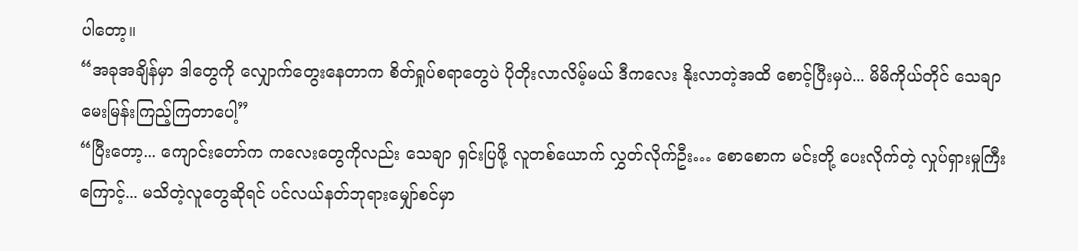ပါတော့။
“အခုအချိန်မှာ ဒါတွေကို လျှောက်တွေးနေတာက စိတ်ရှုပ်စရာတွေပဲ ပိုတိုးလာလိမ့်မယ် ဒီကလေး နိုးလာတဲ့အထိ စောင့်ပြီးမှပဲ... မိမိကိုယ်တိုင် သေချာ မေးမြန်းကြည့်ကြတာပေါ့”
“ပြီးတော့... ကျောင်းတော်က ကလေးတွေကိုလည်း သေချာ ရှင်းပြဖို့ လူတစ်ယောက် လွှတ်လိုက်ဦး… စောစောက မင်းတို့ ပေးလိုက်တဲ့ လှုပ်ရှားမှုကြီးကြောင့်... မသိတဲ့လူတွေဆိုရင် ပင်လယ်နတ်ဘုရားမျှော်စင်မှာ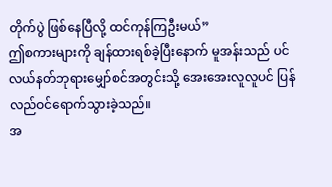တိုက်ပွဲ ဖြစ်နေပြီလို့ ထင်ကုန်ကြဦးမယ်”
ဤစကားများကို ချန်ထားရစ်ခဲ့ပြီးနောက် မူအန်းသည် ပင်လယ်နတ်ဘုရားမျှော်စင်အတွင်းသို့ အေးအေးလူလူပင် ပြန်လည်ဝင်ရောက်သွားခဲ့သည်။
အ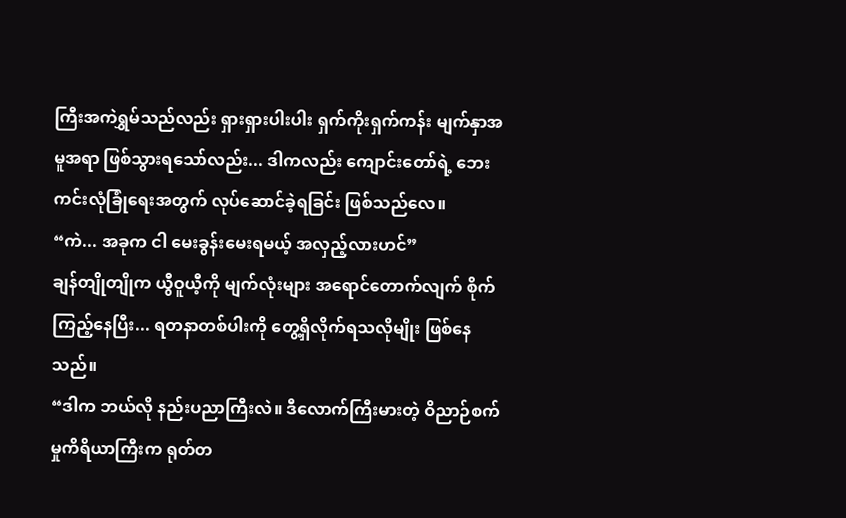ကြီးအကဲရွှမ်သည်လည်း ရှားရှားပါးပါး ရှက်ကိုးရှက်ကန်း မျက်နှာအမူအရာ ဖြစ်သွားရသော်လည်း... ဒါကလည်း ကျောင်းတော်ရဲ့ ဘေးကင်းလုံခြုံရေးအတွက် လုပ်ဆောင်ခဲ့ရခြင်း ဖြစ်သည်လေ။
“ကဲ... အခုက ငါ မေးခွန်းမေးရမယ့် အလှည့်လားဟင်”
ချန်တျိုတျိုက ယွီဝူယီ့ကို မျက်လုံးများ အရောင်တောက်လျက် စိုက်ကြည့်နေပြီး... ရတနာတစ်ပါးကို တွေ့ရှိလိုက်ရသလိုမျိုး ဖြစ်နေသည်။
“ဒါက ဘယ်လို နည်းပညာကြီးလဲ။ ဒီလောက်ကြီးမားတဲ့ ဝိညာဉ်စက်မှုကိရိယာကြီးက ရုတ်တ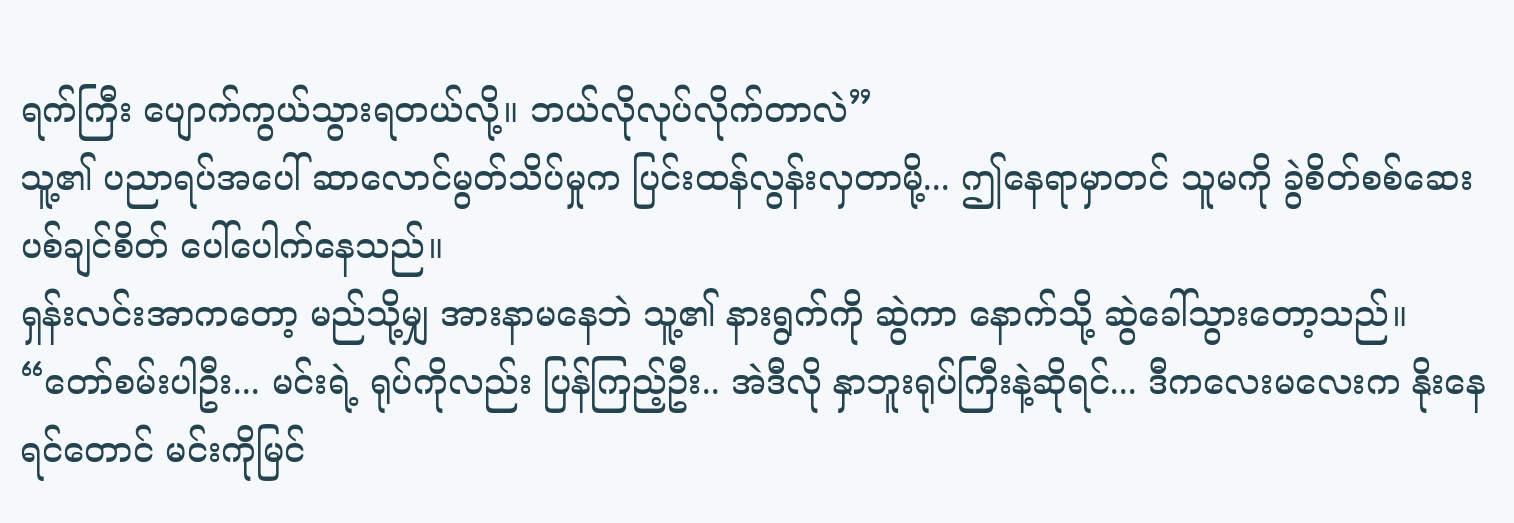ရက်ကြီး ပျောက်ကွယ်သွားရတယ်လို့။ ဘယ်လိုလုပ်လိုက်တာလဲ”
သူ့၏ ပညာရပ်အပေါ် ဆာလောင်မွတ်သိပ်မှုက ပြင်းထန်လွန်းလှတာမို့... ဤနေရာမှာတင် သူမကို ခွဲစိတ်စစ်ဆေးပစ်ချင်စိတ် ပေါ်ပေါက်နေသည်။
ရှန်းလင်းအာကတော့ မည်သို့မျှ အားနာမနေဘဲ သူ့၏ နားရွက်ကို ဆွဲကာ နောက်သို့ ဆွဲခေါ်သွားတော့သည်။
“တော်စမ်းပါဦး... မင်းရဲ့ ရုပ်ကိုလည်း ပြန်ကြည့်ဦး.. အဲဒီလို နှာဘူးရုပ်ကြီးနဲ့ဆိုရင်... ဒီကလေးမလေးက နိုးနေရင်တောင် မင်းကိုမြင်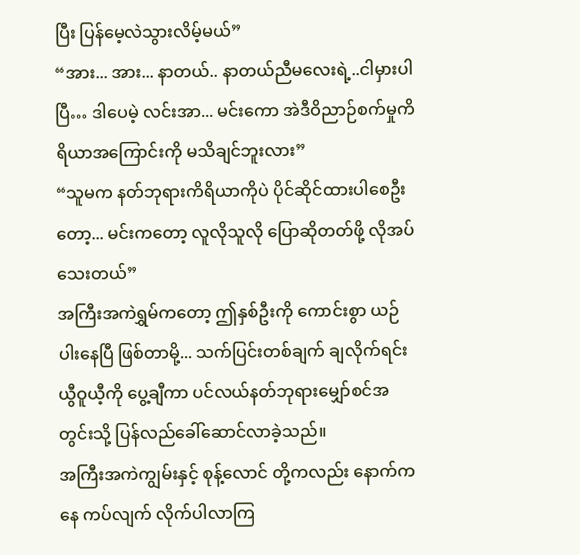ပြီး ပြန်မေ့လဲသွားလိမ့်မယ်”
“အား... အား... နာတယ်.. နာတယ်ညီမလေးရဲ့..ငါမှားပါပြီ… ဒါပေမဲ့ လင်းအာ... မင်းကော အဲဒီဝိညာဉ်စက်မှုကိရိယာအကြောင်းကို မသိချင်ဘူးလား”
“သူမက နတ်ဘုရားကိရိယာကိုပဲ ပိုင်ဆိုင်ထားပါစေဦးတော့... မင်းကတော့ လူလိုသူလို ပြောဆိုတတ်ဖို့ လိုအပ်သေးတယ်”
အကြီးအကဲရွှမ်ကတော့ ဤနှစ်ဦးကို ကောင်းစွာ ယဉ်ပါးနေပြီ ဖြစ်တာမို့... သက်ပြင်းတစ်ချက် ချလိုက်ရင်း ယွီဝူယီ့ကို ပွေ့ချီကာ ပင်လယ်နတ်ဘုရားမျှော်စင်အတွင်းသို့ ပြန်လည်ခေါ်ဆောင်လာခဲ့သည်။
အကြီးအကဲကျွမ်းနှင့် စုန့်လောင် တို့ကလည်း နောက်ကနေ ကပ်လျက် လိုက်ပါလာကြ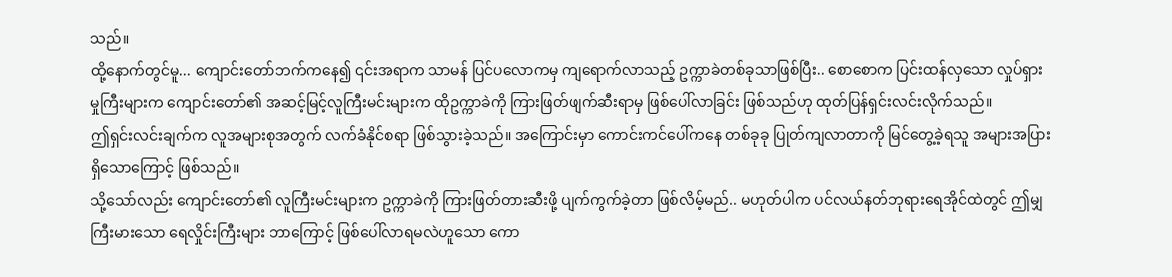သည်။
ထို့နောက်တွင်မူ... ကျောင်းတော်ဘက်ကနေ၍ ၎င်းအရာက သာမန် ပြင်ပလောကမှ ကျရောက်လာသည့် ဥက္ကာခဲတစ်ခုသာဖြစ်ပြီး.. စောစောက ပြင်းထန်လှသော လှုပ်ရှားမှုကြီးများက ကျောင်းတော်၏ အဆင့်မြင့်လူကြီးမင်းများက ထိုဥက္ကာခဲကို ကြားဖြတ်ဖျက်ဆီးရာမှ ဖြစ်ပေါ်လာခြင်း ဖြစ်သည်ဟု ထုတ်ပြန်ရှင်းလင်းလိုက်သည်။
ဤရှင်းလင်းချက်က လူအများစုအတွက် လက်ခံနိုင်စရာ ဖြစ်သွားခဲ့သည်။ အကြောင်းမှာ ကောင်းကင်ပေါ်ကနေ တစ်ခုခု ပြုတ်ကျလာတာကို မြင်တွေ့ခဲ့ရသူ အများအပြား ရှိသောကြောင့် ဖြစ်သည်။
သို့သော်လည်း ကျောင်းတော်၏ လူကြီးမင်းများက ဥက္ကာခဲကို ကြားဖြတ်တားဆီးဖို့ ပျက်ကွက်ခဲ့တာ ဖြစ်လိမ့်မည်.. မဟုတ်ပါက ပင်လယ်နတ်ဘုရားရေအိုင်ထဲတွင် ဤမျှကြီးမားသော ရေလှိုင်းကြီးများ ဘာကြောင့် ဖြစ်ပေါ်လာရမလဲဟူသော ကော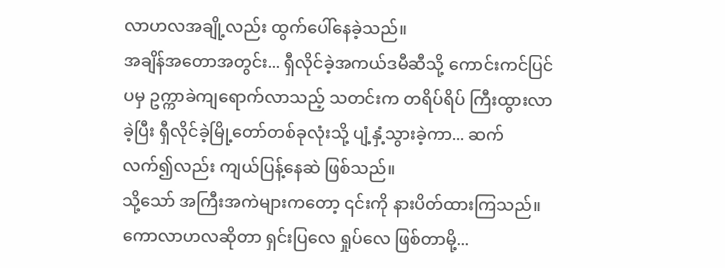လာဟလအချို့လည်း ထွက်ပေါ်နေခဲ့သည်။
အချိန်အတောအတွင်း... ရှီလိုင်ခဲ့အကယ်ဒမီဆီသို့ ကောင်းကင်ပြင်ပမှ ဥက္ကာခဲကျရောက်လာသည့် သတင်းက တရိပ်ရိပ် ကြီးထွားလာခဲ့ပြီး ရှီလိုင်ခဲ့မြို့တော်တစ်ခုလုံးသို့ ပျံ့နှံ့သွားခဲ့ကာ... ဆက်လက်၍လည်း ကျယ်ပြန့်နေဆဲ ဖြစ်သည်။
သို့သော် အကြီးအကဲများကတော့ ၎င်းကို နားပိတ်ထားကြသည်။ ကောလာဟလဆိုတာ ရှင်းပြလေ ရှုပ်လေ ဖြစ်တာမို့...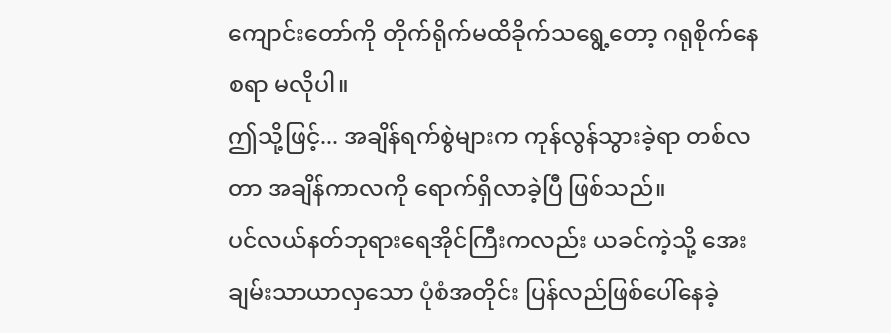ကျောင်းတော်ကို တိုက်ရိုက်မထိခိုက်သရွေ့တော့ ဂရုစိုက်နေစရာ မလိုပါ။
ဤသို့ဖြင့်... အချိန်ရက်စွဲများက ကုန်လွန်သွားခဲ့ရာ တစ်လတာ အချိန်ကာလကို ရောက်ရှိလာခဲ့ပြီ ဖြစ်သည်။
ပင်လယ်နတ်ဘုရားရေအိုင်ကြီးကလည်း ယခင်ကဲ့သို့ အေးချမ်းသာယာလှသော ပုံစံအတိုင်း ပြန်လည်ဖြစ်ပေါ်နေခဲ့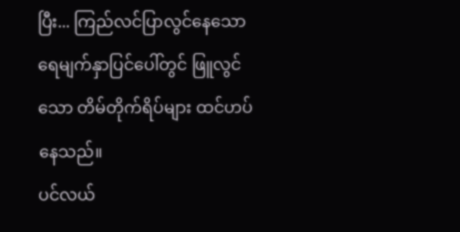ပြီး... ကြည်လင်ပြာလွင်နေသော ရေမျက်နှာပြင်ပေါ်တွင် ဖြူလွင်သော တိမ်တိုက်ရိပ်များ ထင်ဟပ်နေသည်။
ပင်လယ်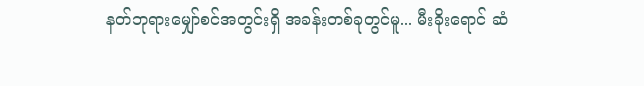နတ်ဘုရားမျှော်စင်အတွင်းရှိ အခန်းတစ်ခုတွင်မူ... မီးခိုးရောင် ဆံ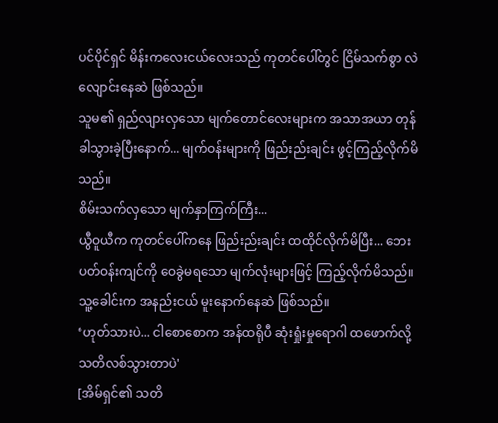ပင်ပိုင်ရှင် မိန်းကလေးငယ်လေးသည် ကုတင်ပေါ်တွင် ငြိမ်သက်စွာ လဲလျောင်းနေဆဲ ဖြစ်သည်။
သူမ၏ ရှည်လျားလှသော မျက်တောင်လေးများက အသာအယာ တုန်ခါသွားခဲ့ပြီးနောက်... မျက်ဝန်းများကို ဖြည်းည်းချင်း ဖွင့်ကြည့်လိုက်မိသည်။
စိမ်းသက်လှသော မျက်နှာကြက်ကြီး...
ယွီဝူယီက ကုတင်ပေါ်ကနေ ဖြည်းည်းချင်း ထထိုင်လိုက်မိပြီး... ဘေးပတ်ဝန်းကျင်ကို ဝေခွဲမရသော မျက်လုံးများဖြင့် ကြည့်လိုက်မိသည်။ သူ့ခေါင်းက အနည်းငယ် မူးနောက်နေဆဲ ဖြစ်သည်။
‘ဟုတ်သားပဲ... ငါစောစောက အန်ထရိုပီ ဆုံးရှုံးမှုရောဂါ ထဖောက်လို့ သတိလစ်သွားတာပဲ'
[အိမ်ရှင်၏ သတိ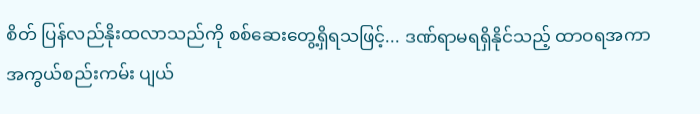စိတ် ပြန်လည်နိုးထလာသည်ကို စစ်ဆေးတွေ့ရှိရသဖြင့်... ဒဏ်ရာမရရှိနိုင်သည့် ထာဝရအကာအကွယ်စည်းကမ်း ပျယ်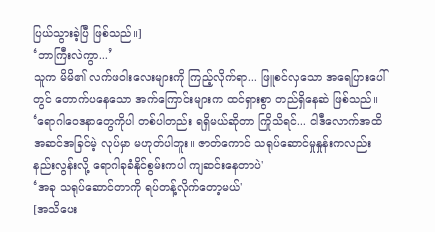ပြယ်သွားခဲ့ပြီ ဖြစ်သည်။]
‘ဘာကြီးလဲကွာ...’
သူက မိမိ၏ လက်ဖဝါးလေးများကို ကြည့်လိုက်ရာ... ဖြူစင်လှသော အရေပြားပေါ်တွင် တောက်ပနေသော အက်ကြောင်းများက ထင်ရှားစွာ တည်ရှိနေဆဲ ဖြစ်သည်။
‘ရောဂါဝေဒနာတွေကိုပါ တစ်ပါတည်း ရရှိမယ်ဆိုတာ ကြိုသိရင်... ငါဒီလောက်အထိ အဆင်အခြင်မဲ့ လုပ်မှာ မဟုတ်ပါဘူး။ ဇာတ်ကောင် သရုပ်ဆောင်မှုနှုန်းကလည်း နည်းလွန်းလို့ ရောဂါခုခံနိုင်စွမ်းကပါ ကျဆင်းနေတာပဲ'
‘အခု သရုပ်ဆောင်တာကို ရပ်တန့်လိုက်တော့မယ်'
[အသိပေး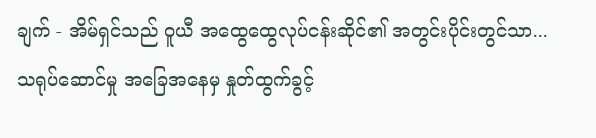ချက် - အိမ်ရှင်သည် ဝူယီ အထွေထွေလုပ်ငန်းဆိုင်၏ အတွင်းပိုင်းတွင်သာ... သရုပ်ဆောင်မှု အခြေအနေမှ နှုတ်ထွက်ခွင့်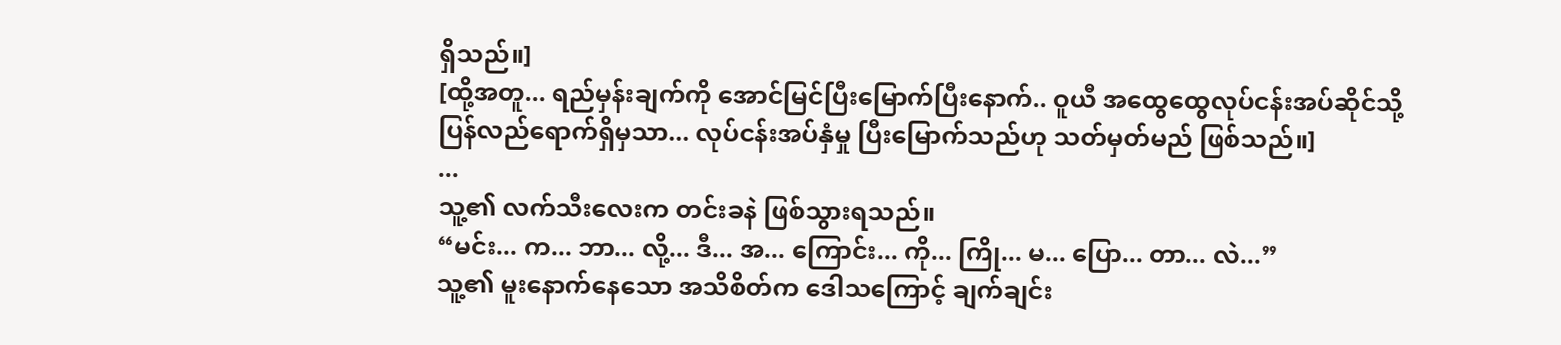ရှိသည်။]
[ထို့အတူ... ရည်မှန်းချက်ကို အောင်မြင်ပြီးမြောက်ပြီးနောက်.. ဝူယီ အထွေထွေလုပ်ငန်းအပ်ဆိုင်သို့ ပြန်လည်ရောက်ရှိမှသာ... လုပ်ငန်းအပ်နှံမှု ပြီးမြောက်သည်ဟု သတ်မှတ်မည် ဖြစ်သည်။]
...
သူ့၏ လက်သီးလေးက တင်းခနဲ ဖြစ်သွားရသည်။
“မင်း... က... ဘာ... လို့... ဒီ... အ... ကြောင်း... ကို... ကြို... မ... ပြော... တာ... လဲ...”
သူ့၏ မူးနောက်နေသော အသိစိတ်က ဒေါသကြောင့် ချက်ချင်း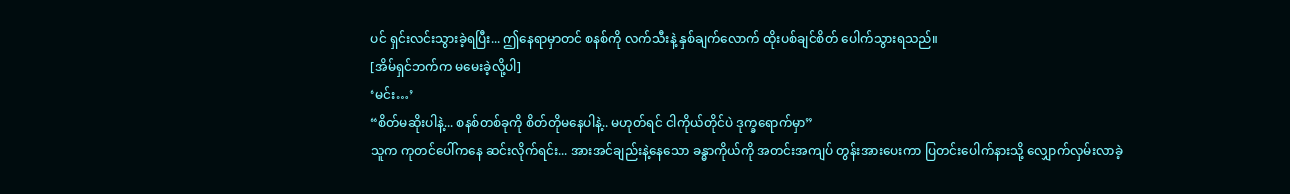ပင် ရှင်းလင်းသွားခဲ့ရပြီး... ဤနေရာမှာတင် စနစ်ကို လက်သီးနဲ့ နှစ်ချက်လောက် ထိုးပစ်ချင်စိတ် ပေါက်သွားရသည်။
[အိမ်ရှင်ဘက်က မမေးခဲ့လို့ပါ]
‘မင်း…’
“စိတ်မဆိုးပါနဲ့... စနစ်တစ်ခုကို စိတ်တိုမနေပါနဲ့.. မဟုတ်ရင် ငါကိုယ်တိုင်ပဲ ဒုက္ခရောက်မှာ”
သူက ကုတင်ပေါ်ကနေ ဆင်းလိုက်ရင်း... အားအင်ချည်းနဲ့နေသော ခန္ဓာကိုယ်ကို အတင်းအကျပ် တွန်းအားပေးကာ ပြတင်းပေါက်နားသို့ လျှောက်လှမ်းလာခဲ့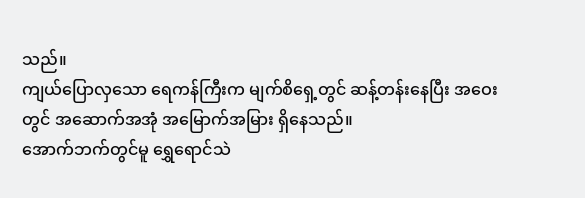သည်။
ကျယ်ပြောလှသော ရေကန်ကြီးက မျက်စိရှေ့တွင် ဆန့်တန်းနေပြီး အဝေးတွင် အဆောက်အအုံ အမြောက်အမြား ရှိနေသည်။
အောက်ဘက်တွင်မူ ရွှေရောင်သဲ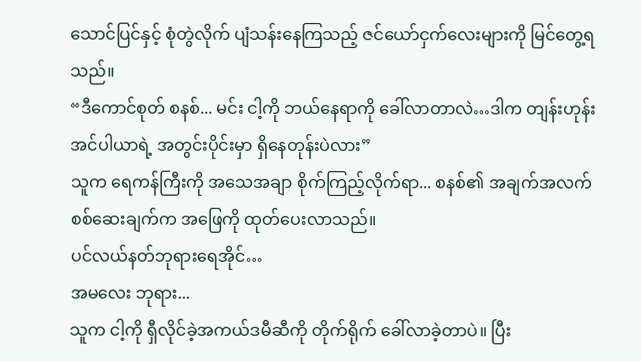သောင်ပြင်နှင့် စုံတွဲလိုက် ပျံသန်းနေကြသည့် ဇင်ယော်ငှက်လေးများကို မြင်တွေ့ရသည်။
“ဒီကောင်စုတ် စနစ်... မင်း ငါ့ကို ဘယ်နေရာကို ခေါ်လာတာလဲ…ဒါက တျန်းဟုန်းအင်ပါယာရဲ့ အတွင်းပိုင်းမှာ ရှိနေတုန်းပဲလား”
သူက ရေကန်ကြီးကို အသေအချာ စိုက်ကြည့်လိုက်ရာ... စနစ်၏ အချက်အလက် စစ်ဆေးချက်က အဖြေကို ထုတ်ပေးလာသည်။
ပင်လယ်နတ်ဘုရားရေအိုင်…
အမလေး ဘုရား...
သူက ငါ့ကို ရှီလိုင်ခဲ့အကယ်ဒမီဆီကို တိုက်ရိုက် ခေါ်လာခဲ့တာပဲ။ ပြီး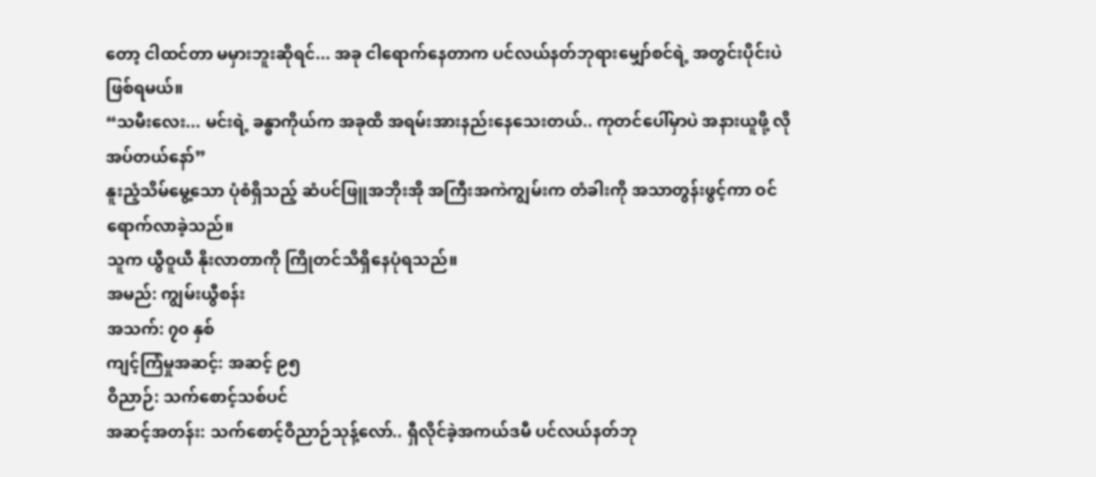တော့ ငါထင်တာ မမှားဘူးဆိုရင်... အခု ငါရောက်နေတာက ပင်လယ်နတ်ဘုရားမျှော်စင်ရဲ့ အတွင်းပိုင်းပဲ ဖြစ်ရမယ်။
“သမီးလေး... မင်းရဲ့ ခန္ဓာကိုယ်က အခုထိ အရမ်းအားနည်းနေသေးတယ်.. ကုတင်ပေါ်မှာပဲ အနားယူဖို့ လိုအပ်တယ်နော်”
နူးညံ့သိမ်မွေ့သော ပုံစံရှိသည့် ဆံပင်ဖြူအဘိုးအို အကြီးအကဲကျွမ်းက တံခါးကို အသာတွန်းဖွင့်ကာ ဝင်ရောက်လာခဲ့သည်။
သူက ယွီဝူယီ နိုးလာတာကို ကြိုတင်သိရှိနေပုံရသည်။
အမည်: ကျွမ်းယွီစန်း
အသက်: ၇၀ နှစ်
ကျင့်ကြံမှုအဆင့်: အဆင့် ၉၅
ဝိညာဉ်: သက်စောင့်သစ်ပင်
အဆင့်အတန်း: သက်စောင့်ဝိညာဉ်သုန့်လော်.. ရှီလိုင်ခဲ့အကယ်ဒမီ ပင်လယ်နတ်ဘု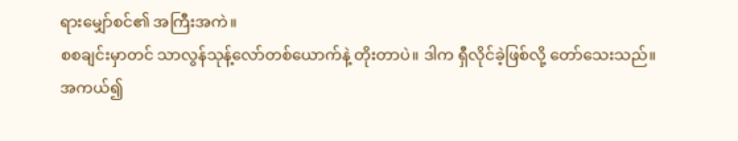ရားမျှော်စင်၏ အကြီးအကဲ။
စစချင်းမှာတင် သာလွန်သုန့်လော်တစ်ယောက်နဲ့ တိုးတာပဲ။ ဒါက ရှီလိုင်ခဲ့ဖြစ်လို့ တော်သေးသည်။
အကယ်၍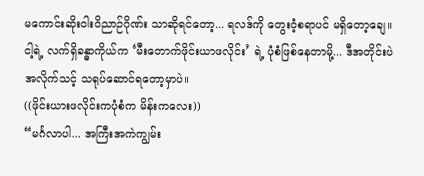မကောင်းဆိုးဝါးဝိညာဉ်ဂိုဏ်း သာဆိုရင်တော့... ရလဒ်ကို တွေးဝံ့စရာပင် မရှိတော့ချေ။
ငါ့ရဲ့ လက်ရှိခန္ဓာကိုယ်က ‘မီးတောက်ဖိုင်းယာဖလိုင်း’ ရဲ့ ပုံစံဖြစ်နေတာမို့... ဒီအတိုင်းပဲ အလိုက်သင့် သရုပ်ဆောင်ရတော့မှာပဲ။
((ဖိုင်းယားဖလိုင်းကပုံစံက မိန်းကလေး))
“မင်္ဂလာပါ... အကြီးအကဲကျွမ်း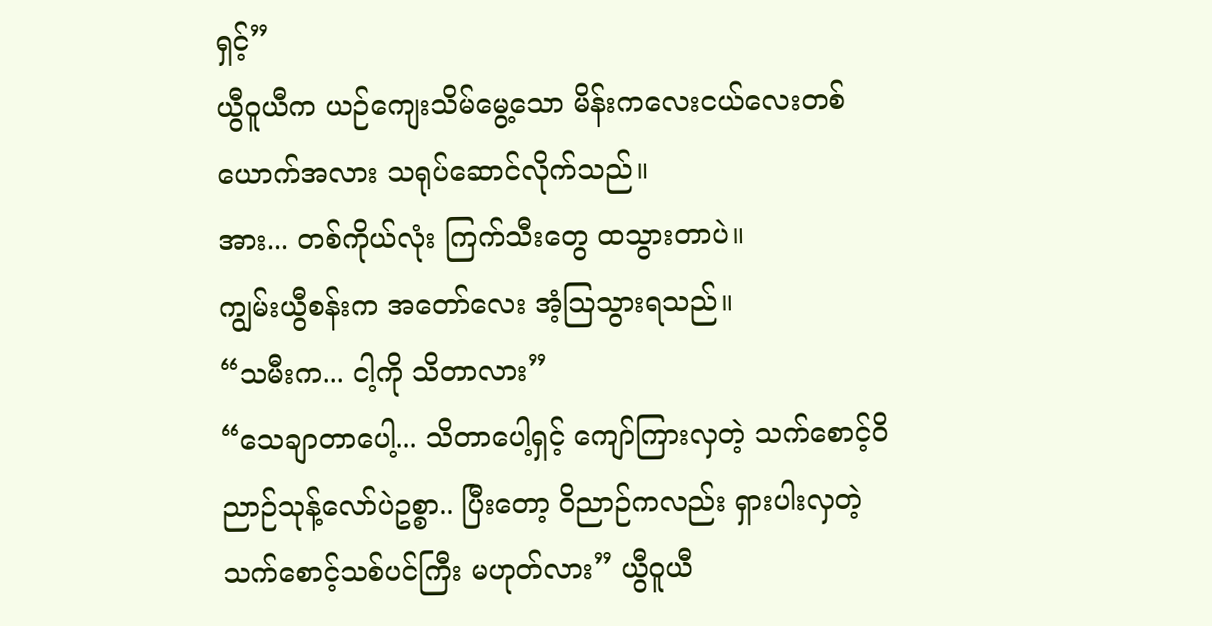ရှင့်”
ယွီဝူယီက ယဉ်ကျေးသိမ်မွေ့သော မိန်းကလေးငယ်လေးတစ်ယောက်အလား သရုပ်ဆောင်လိုက်သည်။
အား... တစ်ကိုယ်လုံး ကြက်သီးတွေ ထသွားတာပဲ။
ကျွမ်းယွီစန်းက အတော်လေး အံ့ဩသွားရသည်။
“သမီးက... ငါ့ကို သိတာလား”
“သေချာတာပေါ့... သိတာပေါ့ရှင့် ကျော်ကြားလှတဲ့ သက်စောင့်ဝိညာဉ်သုန့်လော်ပဲဥစ္စာ.. ပြီးတော့ ဝိညာဉ်ကလည်း ရှားပါးလှတဲ့ သက်စောင့်သစ်ပင်ကြီး မဟုတ်လား” ယွီဝူယီ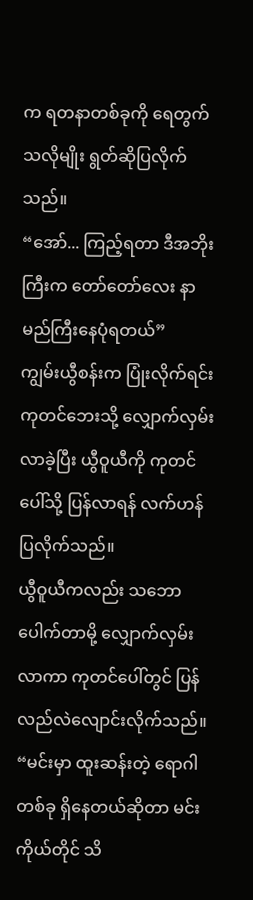က ရတနာတစ်ခုကို ရေတွက်သလိုမျိုး ရွတ်ဆိုပြလိုက်သည်။
“အော်... ကြည့်ရတာ ဒီအဘိုးကြီးက တော်တော်လေး နာမည်ကြီးနေပုံရတယ်”
ကျွမ်းယွီစန်းက ပြုံးလိုက်ရင်း ကုတင်ဘေးသို့ လျှောက်လှမ်းလာခဲ့ပြီး ယွီဝူယီကို ကုတင်ပေါ်သို့ ပြန်လာရန် လက်ဟန်ပြလိုက်သည်။
ယွီဝူယီကလည်း သဘောပေါက်တာမို့ လျှောက်လှမ်းလာကာ ကုတင်ပေါ်တွင် ပြန်လည်လဲလျောင်းလိုက်သည်။
“မင်းမှာ ထူးဆန်းတဲ့ ရောဂါတစ်ခု ရှိနေတယ်ဆိုတာ မင်းကိုယ်တိုင် သိ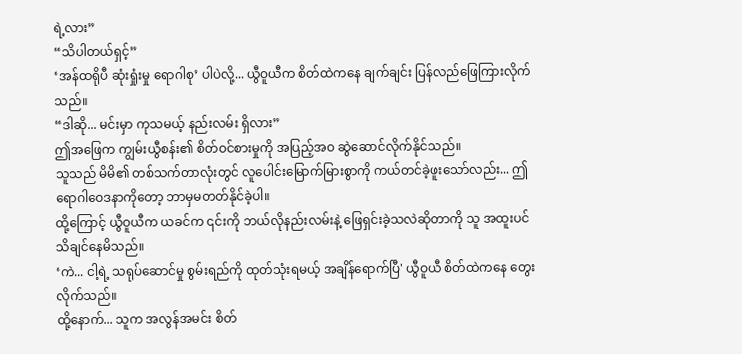ရဲ့လား”
“သိပါတယ်ရှင့်”
‘အန်ထရိုပီ ဆုံးရှုံးမှု ရောဂါစု’ ပါပဲလို့... ယွီဝူယီက စိတ်ထဲကနေ ချက်ချင်း ပြန်လည်ဖြေကြားလိုက်သည်။
“ဒါဆို... မင်းမှာ ကုသမယ့် နည်းလမ်း ရှိလား”
ဤအဖြေက ကျွမ်းယွီစန်း၏ စိတ်ဝင်စားမှုကို အပြည့်အဝ ဆွဲဆောင်လိုက်နိုင်သည်။
သူသည် မိမိ၏ တစ်သက်တာလုံးတွင် လူပေါင်းမြောက်မြားစွာကို ကယ်တင်ခဲ့ဖူးသော်လည်း... ဤရောဂါဝေဒနာကိုတော့ ဘာမှမတတ်နိုင်ခဲ့ပါ။
ထို့ကြောင့် ယွီဝူယီက ယခင်က ၎င်းကို ဘယ်လိုနည်းလမ်းနဲ့ ဖြေရှင်းခဲ့သလဲဆိုတာကို သူ အထူးပင် သိချင်နေမိသည်။
‘ကဲ... ငါ့ရဲ့ သရုပ်ဆောင်မှု စွမ်းရည်ကို ထုတ်သုံးရမယ့် အချိန်ရောက်ပြီ' ယွီဝူယီ စိတ်ထဲကနေ တွေးလိုက်သည်။
ထို့နောက်... သူက အလွန်အမင်း စိတ်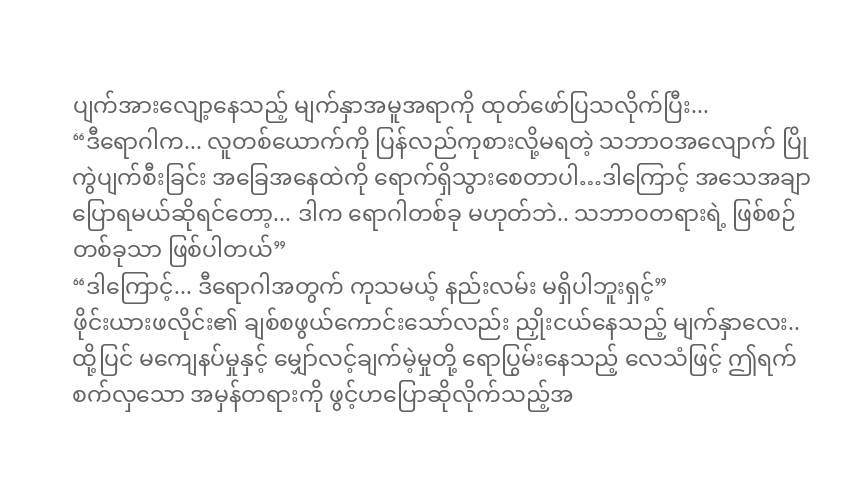ပျက်အားလျော့နေသည့် မျက်နှာအမူအရာကို ထုတ်ဖော်ပြသလိုက်ပြီး...
“ဒီရောဂါက... လူတစ်ယောက်ကို ပြန်လည်ကုစားလို့မရတဲ့ သဘာဝအလျောက် ပြိုကွဲပျက်စီးခြင်း အခြေအနေထဲကို ရောက်ရှိသွားစေတာပါ…ဒါကြောင့် အသေအချာ ပြောရမယ်ဆိုရင်တော့... ဒါက ရောဂါတစ်ခု မဟုတ်ဘဲ.. သဘာဝတရားရဲ့ ဖြစ်စဉ်တစ်ခုသာ ဖြစ်ပါတယ်”
“ဒါကြောင့်... ဒီရောဂါအတွက် ကုသမယ့် နည်းလမ်း မရှိပါဘူးရှင့်”
ဖိုင်းယားဖလိုင်း၏ ချစ်စဖွယ်ကောင်းသော်လည်း ညှိုးငယ်နေသည့် မျက်နှာလေး.. ထို့ပြင် မကျေနပ်မှုနှင့် မျှော်လင့်ချက်မဲ့မှုတို့ ရောပြွမ်းနေသည့် လေသံဖြင့် ဤရက်စက်လှသော အမှန်တရားကို ဖွင့်ဟပြောဆိုလိုက်သည့်အ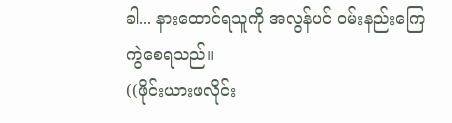ခါ... နားထောင်ရသူကို အလွန်ပင် ဝမ်းနည်းကြေကွဲစေရသည်။
((ဖိုင်းယားဖလိုင်း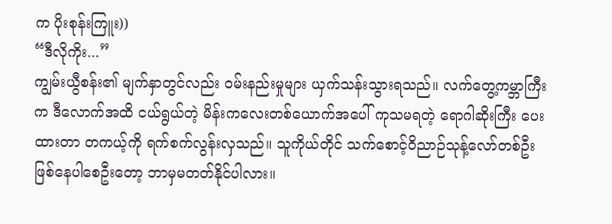က ပိုးစုန်းကြူး))
“ဒီလိုကိုး...”
ကျွမ်းယွီစန်း၏ မျက်နှာတွင်လည်း ဝမ်းနည်းမှုများ ယှက်သန်းသွားရသည်။ လက်တွေ့ကမ္ဘာကြီးက ဒီလောက်အထိ ငယ်ရွယ်တဲ့ မိန်းကလေးတစ်ယောက်အပေါ် ကုသမရတဲ့ ရောဂါဆိုးကြီး ပေးထားတာ တကယ့်ကို ရက်စက်လွန်းလှသည်။ သူကိုယ်တိုင် သက်စောင့်ဝိညာဉ်သုန့်လော်တစ်ဦး ဖြစ်နေပါစေဦးတော့ ဘာမှမတတ်နိုင်ပါလား။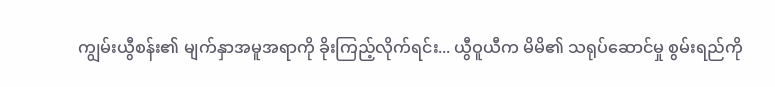ကျွမ်းယွီစန်း၏ မျက်နှာအမူအရာကို ခိုးကြည့်လိုက်ရင်း... ယွီဝူယီက မိမိ၏ သရုပ်ဆောင်မှု စွမ်းရည်ကို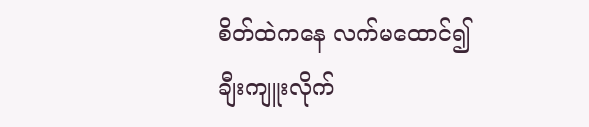စိတ်ထဲကနေ လက်မထောင်၍ ချီးကျူးလိုက်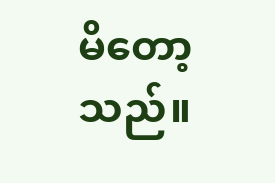မိတော့သည်။